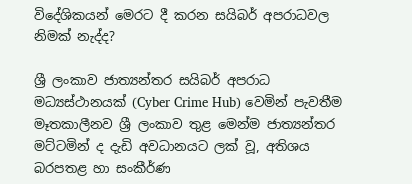විදේශිකයන් මෙරට දී කරන සයිබර් අපරාධවල නිමක් නැද්ද?

ශ්‍රී ලංකාව ජාත්‍යන්තර සයිබර් අපරාධ මධ්‍යස්ථානයක් (Cyber Crime Hub) වෙමින් පැවතීම මෑතකාලීනව ශ්‍රී ලංකාව තුළ මෙන්ම ජාත්‍යන්තර මට්ටමින් ද දැඩි අවධානයට ලක් වූ, අතිශය බරපතළ හා සංකීර්ණ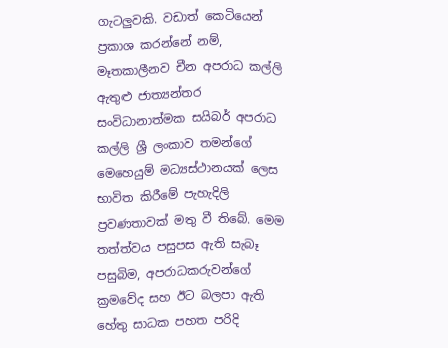ගැටලුවකි. වඩාත් කෙටියෙන් ප්‍රකාශ කරන්නේ නම්, මෑතකාලීනව චීන අපරාධ කල්ලි ඇතුළු ජාත්‍යන්තර සංවිධානාත්මක සයිබර් අපරාධ කල්ලි ශ්‍රී ලංකාව තමන්ගේ මෙහෙයුම් මධ්‍යස්ථානයක් ලෙස භාවිත කිරීමේ පැහැදිලි ප්‍රවණතාවක් මතු වී තිබේ. මෙම තත්ත්වය පසුපස ඇති සැබෑ පසුබිම, අපරාධකරුවන්ගේ ක්‍රමවේද සහ ඊට බලපා ඇති හේතු සාධක පහත පරිදි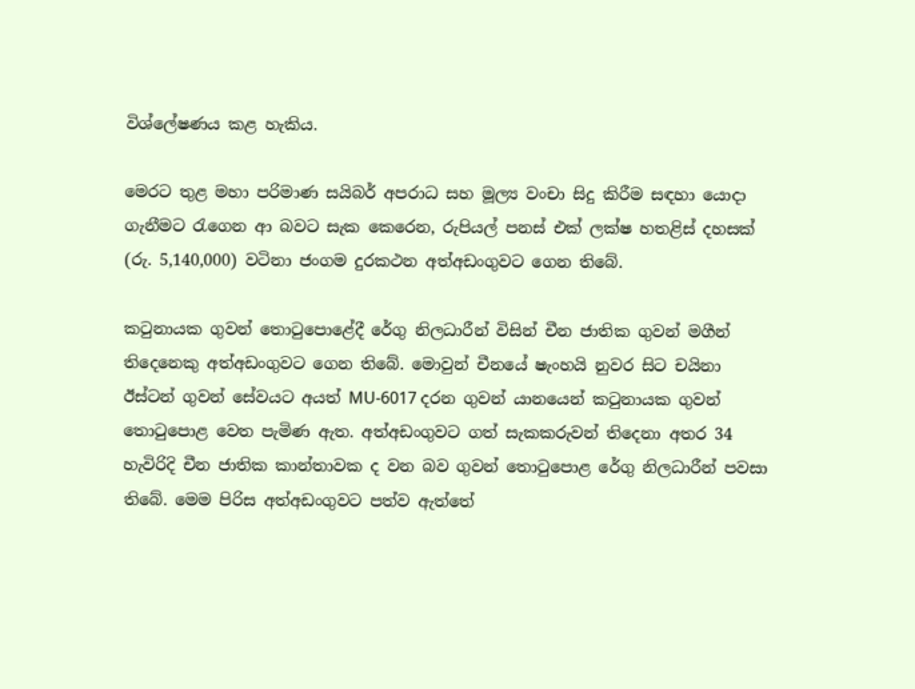විශ්ලේෂණය කළ හැකිය.

මෙරට තුළ මහා පරිමාණ සයිබර් අපරාධ සහ මූල්‍ය වංචා සිදු කිරීම සඳහා යොදා ගැනීමට රැගෙන ආ බවට සැක කෙරෙන, රුපියල් පනස් එක් ලක්ෂ හතළිස් දහසක් (රු. 5,140,000) වටිනා ජංගම දුරකථන අත්අඩංගුවට ගෙන තිබේ.

කටුනායක ගුවන් තොටුපොළේදී රේගු නිලධාරීන් විසින් චීන ජාතික ගුවන් මගීන් තිදෙනෙකු අත්අඩංගුවට ගෙන තිබේ. මොවුන් චීනයේ ෂැංහයි නුවර සිට චයිනා ඊස්ටන් ගුවන් සේවයට අයත් MU-6017 දරන ගුවන් යානයෙන් කටුනායක ගුවන් තොටුපොළ වෙත පැමිණ ඇත. අත්අඩංගුවට ගත් සැකකරුවන් තිදෙනා අතර 34 හැවිරිදි චීන ජාතික කාන්තාවක ද වන බව ගුවන් තොටුපොළ රේගු නිලධාරීන් පවසා තිබේ. මෙම පිරිස අත්අඩංගුවට පත්ව ඇත්තේ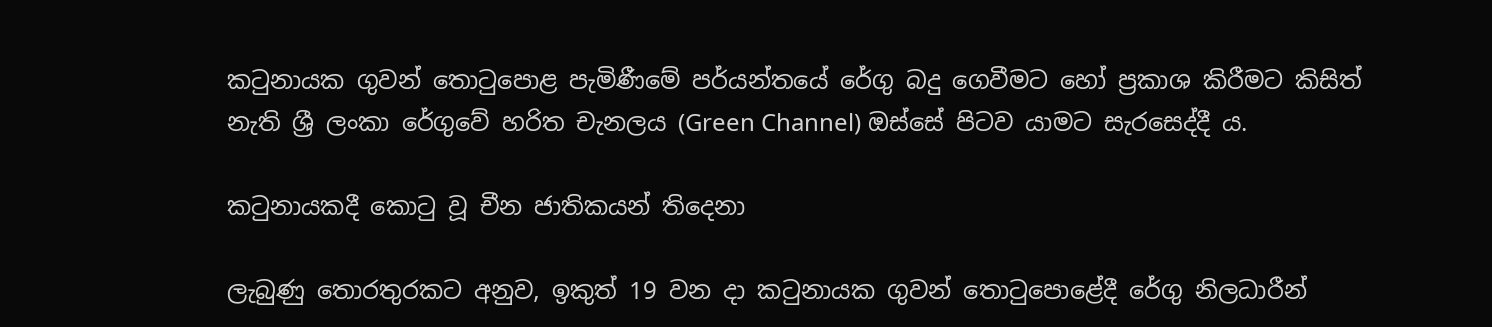කටුනායක ගුවන් තොටුපොළ පැමිණීමේ පර්යන්තයේ රේගු බදු ගෙවීමට හෝ ප්‍රකාශ කිරීමට කිසිත් නැති ශ්‍රී ලංකා රේගුවේ හරිත චැනලය (Green Channel) ඔස්සේ පිටව යාමට සැරසෙද්දී ය.

කටුනායකදී කොටු වූ චීන ජාතිකයන් තිදෙනා

ලැබුණු තොරතුරකට අනුව, ඉකුත් 19 වන දා කටුනායක ගුවන් තොටුපොළේදී රේගු නිලධාරීන්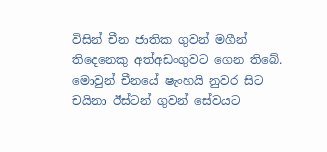විසින් චීන ජාතික ගුවන් මගීන් තිදෙනෙකු අත්අඩංගුවට ගෙන තිබේ. මොවුන් චීනයේ ෂැංහයි නුවර සිට චයිනා ඊස්ටන් ගුවන් සේවයට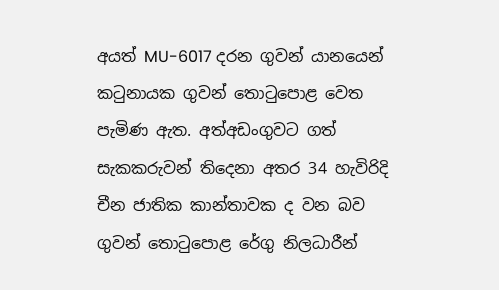අයත් MU-6017 දරන ගුවන් යානයෙන් කටුනායක ගුවන් තොටුපොළ වෙත පැමිණ ඇත. අත්අඩංගුවට ගත් සැකකරුවන් තිදෙනා අතර 34 හැවිරිදි චීන ජාතික කාන්තාවක ද වන බව ගුවන් තොටුපොළ රේගු නිලධාරීන්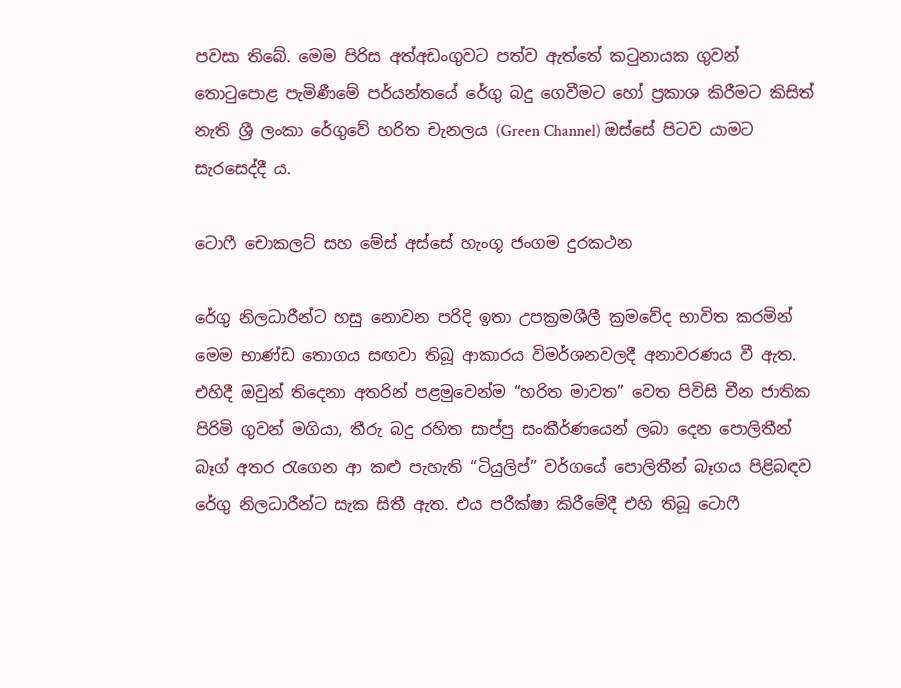පවසා තිබේ. මෙම පිරිස අත්අඩංගුවට පත්ව ඇත්තේ කටුනායක ගුවන් තොටුපොළ පැමිණීමේ පර්යන්තයේ රේගු බදු ගෙවීමට හෝ ප්‍රකාශ කිරීමට කිසිත් නැති ශ්‍රී ලංකා රේගුවේ හරිත චැනලය (Green Channel) ඔස්සේ පිටව යාමට සැරසෙද්දී ය.

ටොෆී චොකලට් සහ මේස් අස්සේ හැංගූ ජංගම දුරකථන

රේගු නිලධාරීන්ට හසු නොවන පරිදි ඉතා උපක්‍රමශීලී ක්‍රමවේද භාවිත කරමින් මෙම භාණ්ඩ තොගය සඟවා තිබූ ආකාරය විමර්ශනවලදී අනාවරණය වී ඇත. එහිදී ඔවුන් තිදෙනා අතරින් පළමුවෙන්ම “හරිත මාවත” වෙත පිවිසි චීන ජාතික පිරිමි ගුවන් මගියා, තීරු බදු රහිත සාප්පු සංකීර්ණයෙන් ලබා දෙන පොලිතීන් බෑග් අතර රැගෙන ආ කළු පැහැති “ටියුලිප්” වර්ගයේ පොලිතීන් බෑගය පිළිබඳව රේගු නිලධාරීන්ට සැක සිතී ඇත. එය පරීක්ෂා කිරීමේදී එහි තිබූ ටොෆී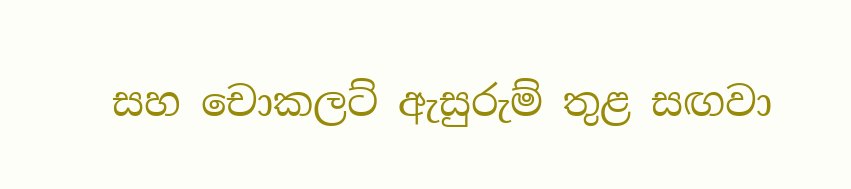සහ චොකලට් ඇසුරුම් තුළ සඟවා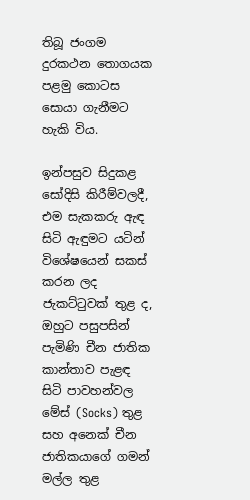තිබූ ජංගම දුරකථන තොගයක පළමු කොටස සොයා ගැනීමට හැකි විය.

ඉන්පසුව සිදුකළ සෝදිසි කිරීම්වලදී, එම සැකකරු ඇඳ සිටි ඇඳුමට යටින් විශේෂයෙන් සකස් කරන ලද ජැකට්ටුවක් තුළ ද, ඔහුට පසුපසින් පැමිණි චීන ජාතික කාන්තාව පැළඳ සිටි පාවහන්වල මේස් (Socks) තුළ සහ අනෙක් චීන ජාතිකයාගේ ගමන් මල්ල තුළ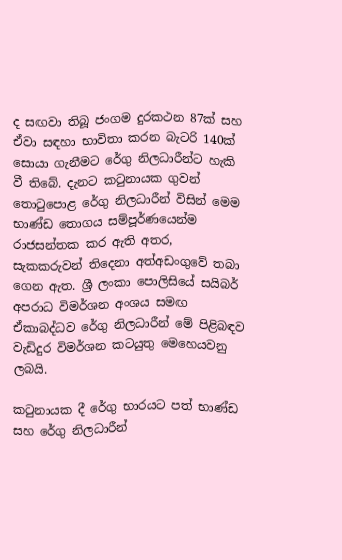ද සඟවා තිබූ ජංගම දුරකථන 87ක් සහ ඒවා සඳහා භාවිතා කරන බැටරි 140ක් සොයා ගැනීමට රේගු නිලධාරීන්ට හැකි වී තිබේ. දැනට කටුනායක ගුවන් තොටුපොළ රේගු නිලධාරීන් විසින් මෙම භාණ්ඩ තොගය සම්පූර්ණයෙන්ම රාජසන්තක කර ඇති අතර, සැකකරුවන් තිදෙනා අත්අඩංගුවේ තබා ගෙන ඇත. ශ්‍රී ලංකා පොලිසියේ සයිබර් අපරාධ විමර්ශන අංශය සමඟ ඒකාබද්ධව රේගු නිලධාරීන් මේ පිළිබඳව වැඩිදුර විමර්ශන කටයුතු මෙහෙයවනු ලබයි.

කටුනායක දී රේගු භාරයට පත් භාණ්ඩ සහ රේගු නිලධාරීන්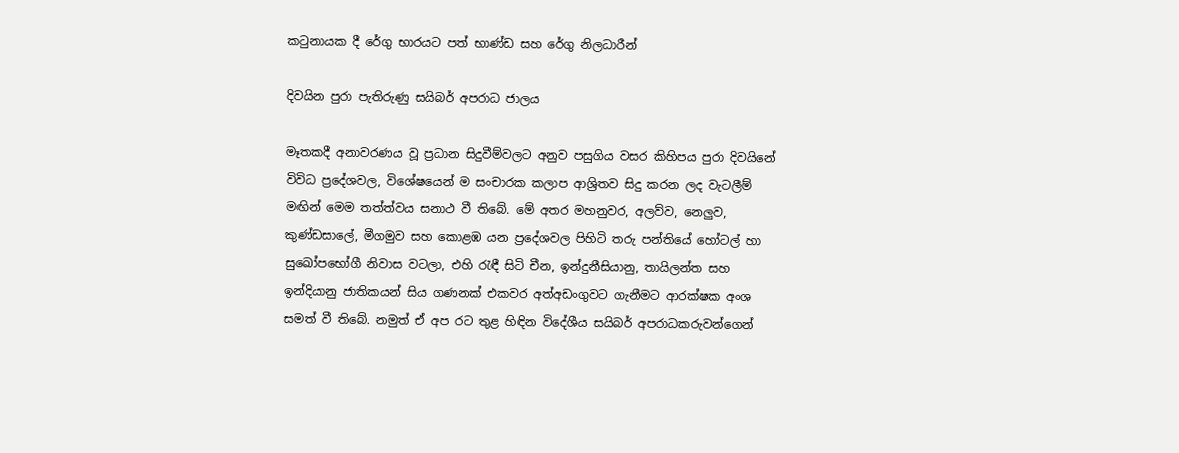කටුනායක දී රේගු භාරයට පත් භාණ්ඩ සහ රේගු නිලධාරීන්

දිවයින පුරා පැතිරුණු සයිබර් අපරාධ ජාලය

මෑතකදී අනාවරණය වූ ප්‍රධාන සිදුවීම්වලට අනුව පසුගිය වසර කිහිපය පුරා දිවයිනේ විවිධ ප්‍රදේශවල, විශේෂයෙන් ම සංචාරක කලාප ආශ්‍රිතව සිදු කරන ලද වැටලීම් මඟින් මෙම තත්ත්වය සනාථ වී තිබේ. මේ අතර මහනුවර, අලව්ව, නෙලුව, කුණ්ඩසාලේ, මීගමුව සහ කොළඹ යන ප්‍රදේශවල පිහිටි තරු පන්තියේ හෝටල් හා සුඛෝපභෝගී නිවාස වටලා, එහි රැඳී සිටි චීන, ඉන්දුනීසියානු, තායිලන්ත සහ ඉන්දියානු ජාතිකයන් සිය ගණනක් එකවර අත්අඩංගුවට ගැනීමට ආරක්ෂක අංශ සමත් වී තිබේ. නමුත් ඒ අප රට තුළ හිඳින විදේශීය සයිබර් අපරාධකරුවන්ගෙන්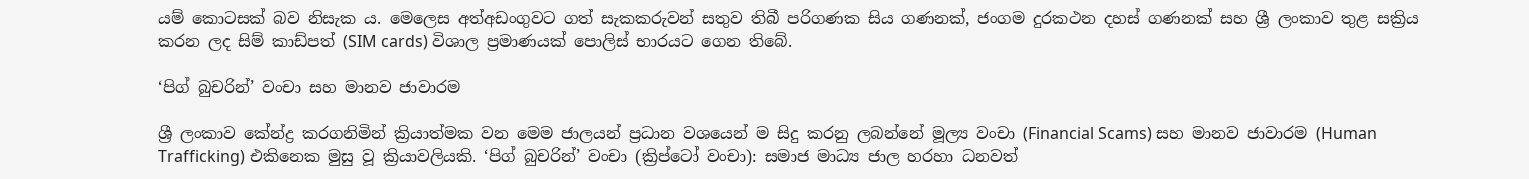යම් කොටසක් බව නිසැක ය. මෙලෙස අත්අඩංගුවට ගත් සැකකරුවන් සතුව තිබී පරිගණක සිය ගණනක්, ජංගම දුරකථන දහස් ගණනක් සහ ශ්‍රී ලංකාව තුළ සක්‍රිය කරන ලද සිම් කාඩ්පත් (SIM cards) විශාල ප්‍රමාණයක් පොලිස් භාරයට ගෙන තිබේ.

‘පිග් බුචරින්’ වංචා සහ මානව ජාවාරම

ශ්‍රී ලංකාව කේන්ද්‍ර කරගනිමින් ක්‍රියාත්මක වන මෙම ජාලයන් ප්‍රධාන වශයෙන් ම සිදු කරනු ලබන්නේ මූල්‍ය වංචා (Financial Scams) සහ මානව ජාවාරම (Human Trafficking) එකිනෙක මුසු වූ ක්‍රියාවලියකි. ‘පිග් බුචරින්’ වංචා (ක්‍රිප්ටෝ වංචා): සමාජ මාධ්‍ය ජාල හරහා ධනවත්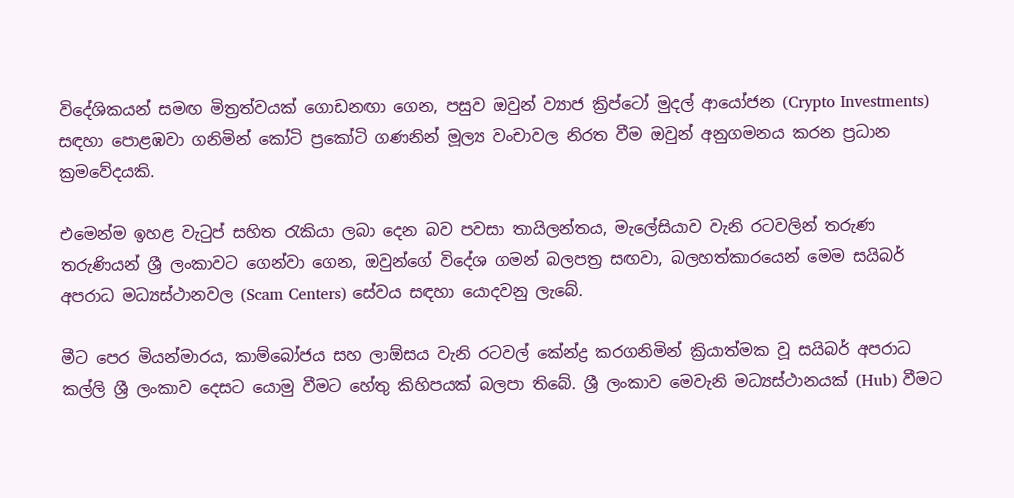විදේශිකයන් සමඟ මිත්‍රත්වයක් ගොඩනඟා ගෙන, පසුව ඔවුන් ව්‍යාජ ක්‍රිප්ටෝ මුදල් ආයෝජන (Crypto Investments) සඳහා පොළඹවා ගනිමින් කෝටි ප්‍රකෝටි ගණනින් මූල්‍ය වංචාවල නිරත වීම ඔවුන් අනුගමනය කරන ප්‍රධාන ක්‍රමවේදයකි.

එමෙන්ම ඉහළ වැටුප් සහිත රැකියා ලබා දෙන බව පවසා තායිලන්තය, මැලේසියාව වැනි රටවලින් තරුණ තරුණියන් ශ්‍රී ලංකාවට ගෙන්වා ගෙන, ඔවුන්ගේ විදේශ ගමන් බලපත්‍ර සඟවා, බලහත්කාරයෙන් මෙම සයිබර් අපරාධ මධ්‍යස්ථානවල (Scam Centers) සේවය සඳහා යොදවනු ලැබේ.

මීට පෙර මියන්මාරය, කාම්බෝජය සහ ලාඕසය වැනි රටවල් කේන්ද්‍ර කරගනිමින් ක්‍රියාත්මක වූ සයිබර් අපරාධ කල්ලි ශ්‍රී ලංකාව දෙසට යොමු වීමට හේතු කිහිපයක් බලපා තිබේ. ශ්‍රී ලංකාව මෙවැනි මධ්‍යස්ථානයක් (Hub) වීමට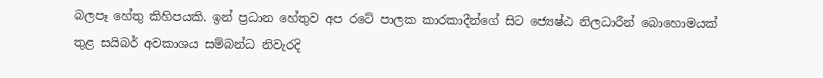බලපෑ හේතු කිහිපයකි. ඉන් ප්‍රධාන හේතුව අප රටේ පාලක කාරකාදීන්ගේ සිට ජ්‍යෙෂ්ඨ නිලධාරීන් බොහොමයක් තුළ සයිබර් අවකාශය සම්බන්ධ නිවැරදි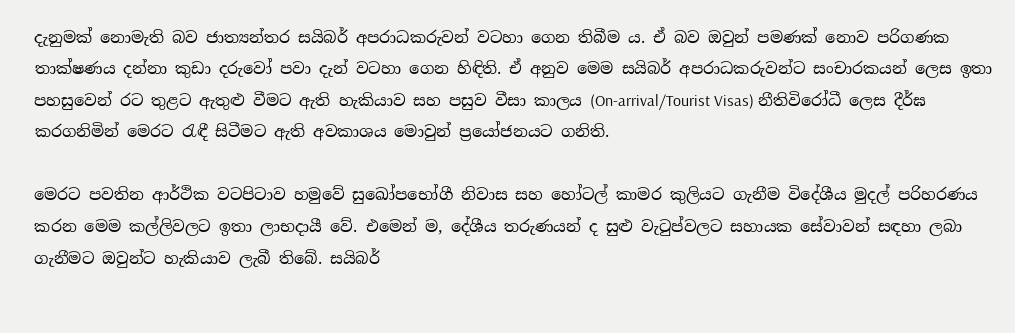දැනුමක් නොමැති බව ජාත්‍යන්තර සයිබර් අපරාධකරුවන් වටහා ගෙන තිබීම ය. ඒ බව ඔවුන් පමණක් නොව පරිගණක තාක්ෂණය දන්නා කුඩා දරුවෝ පවා දැන් වටහා ගෙන හිඳිති. ඒ අනුව මෙම සයිබර් අපරාධකරුවන්ට සංචාරකයන් ලෙස ඉතා පහසුවෙන් රට තුළට ඇතුළු වීමට ඇති හැකියාව සහ පසුව වීසා කාලය (On-arrival/Tourist Visas) නීතිවිරෝධී ලෙස දීර්ඝ කරගනිමින් මෙරට රැඳී සිටීමට ඇති අවකාශය මොවුන් ප්‍රයෝජනයට ගනිති.

මෙරට පවතින ආර්ථික වටපිටාව හමුවේ සුඛෝපභෝගී නිවාස සහ හෝටල් කාමර කුලියට ගැනීම විදේශීය මුදල් පරිහරණය කරන මෙම කල්ලිවලට ඉතා ලාභදායී වේ. එමෙන් ම, දේශීය තරුණයන් ද සුළු වැටුප්වලට සහායක සේවාවන් සඳහා ලබා ගැනීමට ඔවුන්ට හැකියාව ලැබී තිබේ. සයිබර්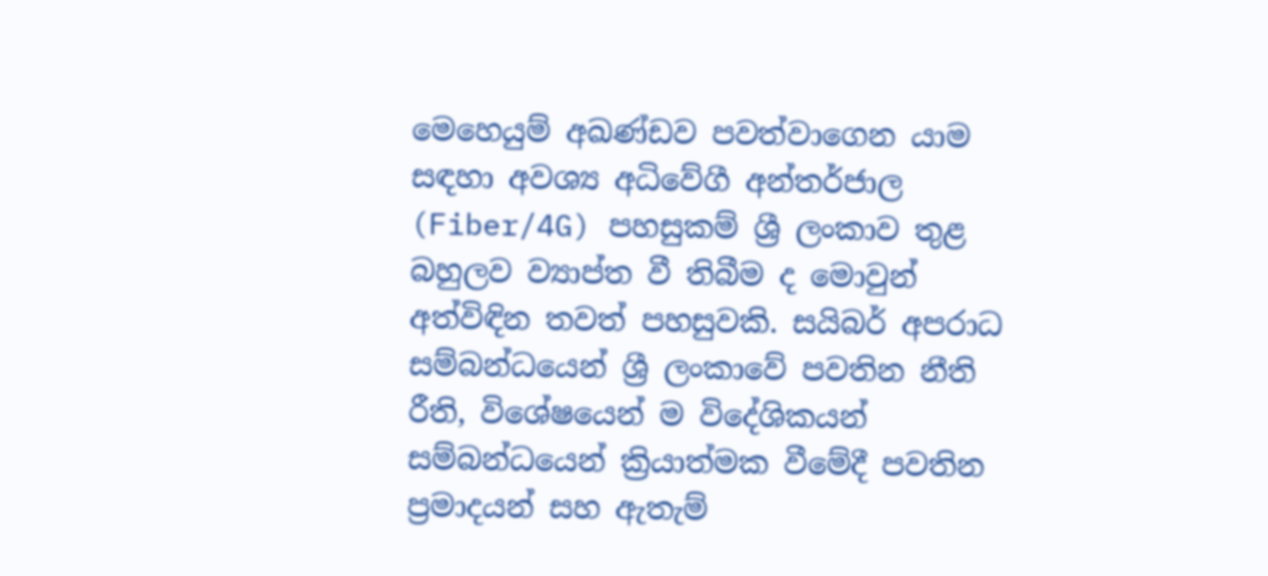මෙහෙයුම් අඛණ්ඩව පවත්වාගෙන යාම සඳහා අවශ්‍ය අධිවේගී අන්තර්ජාල (Fiber/4G) පහසුකම් ශ්‍රී ලංකාව තුළ බහුලව ව්‍යාප්ත වී තිබීම ද මොවුන් අත්විඳින තවත් පහසුවකි. සයිබර් අපරාධ සම්බන්ධයෙන් ශ්‍රී ලංකාවේ පවතින නීති රීති, විශේෂයෙන් ම විදේශිකයන් සම්බන්ධයෙන් ක්‍රියාත්මක වීමේදී පවතින ප්‍රමාදයන් සහ ඇතැම්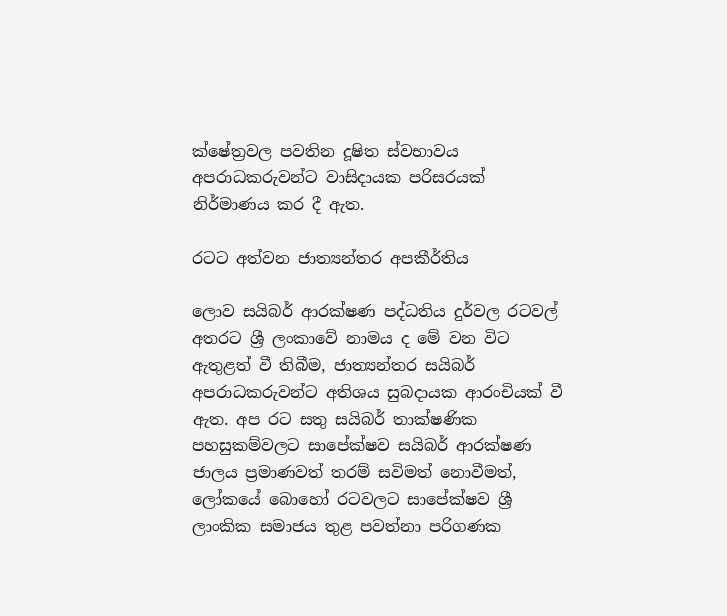ක්ෂේත්‍රවල පවතින දූෂිත ස්වභාවය අපරාධකරුවන්ට වාසිදායක පරිසරයක් නිර්මාණය කර දී ඇත.

රටට අත්වන ජාත්‍යන්තර අපකීර්තිය

ලොව සයිබර් ආරක්ෂණ පද්ධතිය දුර්වල රටවල් අතරට ශ්‍රී ලංකාවේ නාමය ද මේ වන විට ඇතුළත් වී තිබීම, ජාත්‍යන්තර සයිබර් අපරාධකරුවන්ට අතිශය සුබදායක ආරංචියක් වී ඇත. අප රට සතු සයිබර් තාක්ෂණික පහසුකම්වලට සාපේක්ෂව සයිබර් ආරක්ෂණ ජාලය ප්‍රමාණවත් තරම් සවිමත් නොවීමත්, ලෝකයේ බොහෝ රටවලට සාපේක්ෂව ශ්‍රී ලාංකික සමාජය තුළ පවත්නා පරිගණක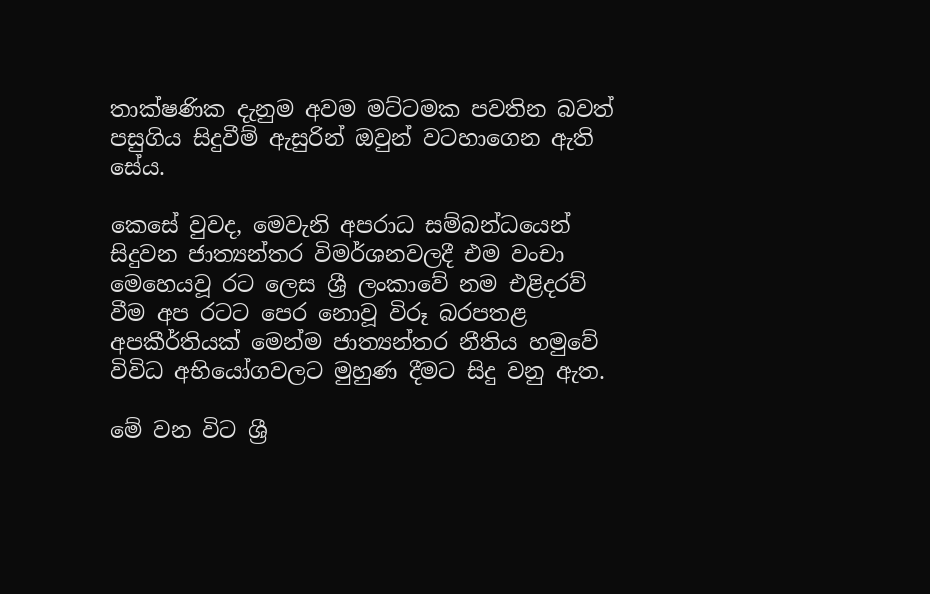තාක්ෂණික දැනුම අවම මට්ටමක පවතින බවත් පසුගිය සිදුවීම් ඇසුරින් ඔවුන් වටහාගෙන ඇති සේය.

කෙසේ වුවද, මෙවැනි අපරාධ සම්බන්ධයෙන් සිදුවන ජාත්‍යන්තර විමර්ශනවලදී එම වංචා මෙහෙයවූ රට ලෙස ශ්‍රී ලංකාවේ නම එළිදරව් වීම අප රටට පෙර නොවූ විරූ බරපතළ අපකීර්තියක් මෙන්ම ජාත්‍යන්තර නීතිය හමුවේ විවිධ අභියෝගවලට මුහුණ දීමට සිදු වනු ඇත.

මේ වන විට ශ්‍රී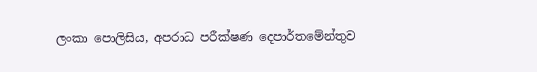ලංකා පොලිසිය, අපරාධ පරීක්ෂණ දෙපාර්තමේන්තුව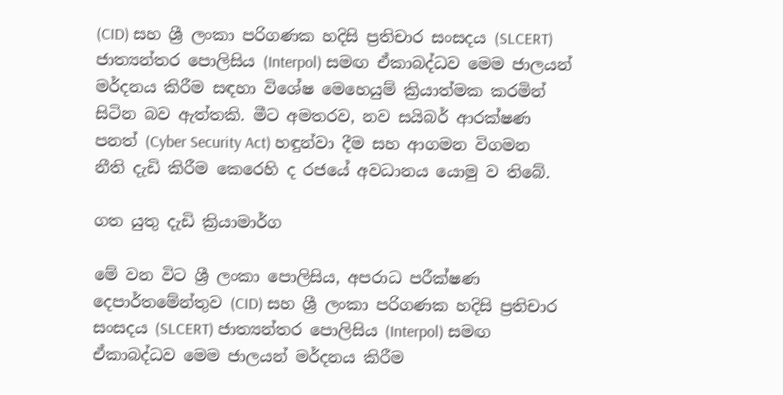(CID) සහ ශ්‍රී ලංකා පරිගණක හදිසි ප්‍රතිචාර සංසදය (SLCERT) ජාත්‍යන්තර පොලිසිය (Interpol) සමඟ ඒකාබද්ධව මෙම ජාලයන් මර්දනය කිරීම සඳහා විශේෂ මෙහෙයුම් ක්‍රියාත්මක කරමින් සිටින බව ඇත්තකි. මීට අමතරව, නව සයිබර් ආරක්ෂණ පනත් (Cyber Security Act) හඳුන්වා දීම සහ ආගමන විගමන නීති දැඩි කිරීම කෙරෙහි ද රජයේ අවධානය යොමු ව තිබේ.

ගත යුතු දැඩි ක්‍රියාමාර්ග

මේ වන විට ශ්‍රී ලංකා පොලිසිය, අපරාධ පරීක්ෂණ දෙපාර්තමේන්තුව (CID) සහ ශ්‍රී ලංකා පරිගණක හදිසි ප්‍රතිචාර සංසදය (SLCERT) ජාත්‍යන්තර පොලිසිය (Interpol) සමඟ ඒකාබද්ධව මෙම ජාලයන් මර්දනය කිරීම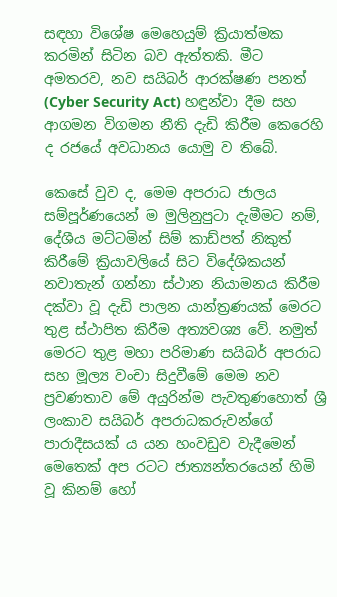සඳහා විශේෂ මෙහෙයුම් ක්‍රියාත්මක කරමින් සිටින බව ඇත්තකි. මීට අමතරව, නව සයිබර් ආරක්ෂණ පනත් (Cyber Security Act) හඳුන්වා දීම සහ ආගමන විගමන නීති දැඩි කිරීම කෙරෙහි ද රජයේ අවධානය යොමු ව තිබේ.

කෙසේ වුව ද, මෙම අපරාධ ජාලය සම්පූර්ණයෙන් ම මුලිනුපුටා දැමීමට නම්, දේශීය මට්ටමින් සිම් කාඩ්පත් නිකුත් කිරීමේ ක්‍රියාවලියේ සිට විදේශිකයන් නවාතැන් ගන්නා ස්ථාන නියාමනය කිරීම දක්වා වූ දැඩි පාලන යාන්ත්‍රණයක් මෙරට තුළ ස්ථාපිත කිරීම අත්‍යවශ්‍ය වේ. නමුත් මෙරට තුළ මහා පරිමාණ සයිබර් අපරාධ සහ මූල්‍ය වංචා සිදුවීමේ මෙම නව ප්‍රවණතාව මේ අයුරින්ම පැවතුණහොත් ශ්‍රී ලංකාව සයිබර් අපරාධකරුවන්ගේ පාරාදීසයක් ය යන හංවඩුව වැදීමෙන් මෙතෙක් අප රටට ජාත්‍යන්තරයෙන් හිමි වූ කිනම් හෝ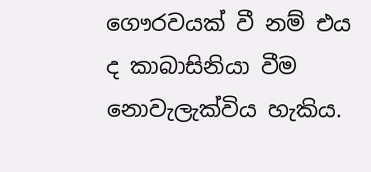ගෞරවයක් වී නම් එය ද කාබාසිනියා වීම නොවැලැක්විය හැකිය.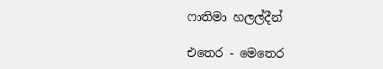ෆාතිමා හලල්දීන්

එතෙර - මෙතෙර